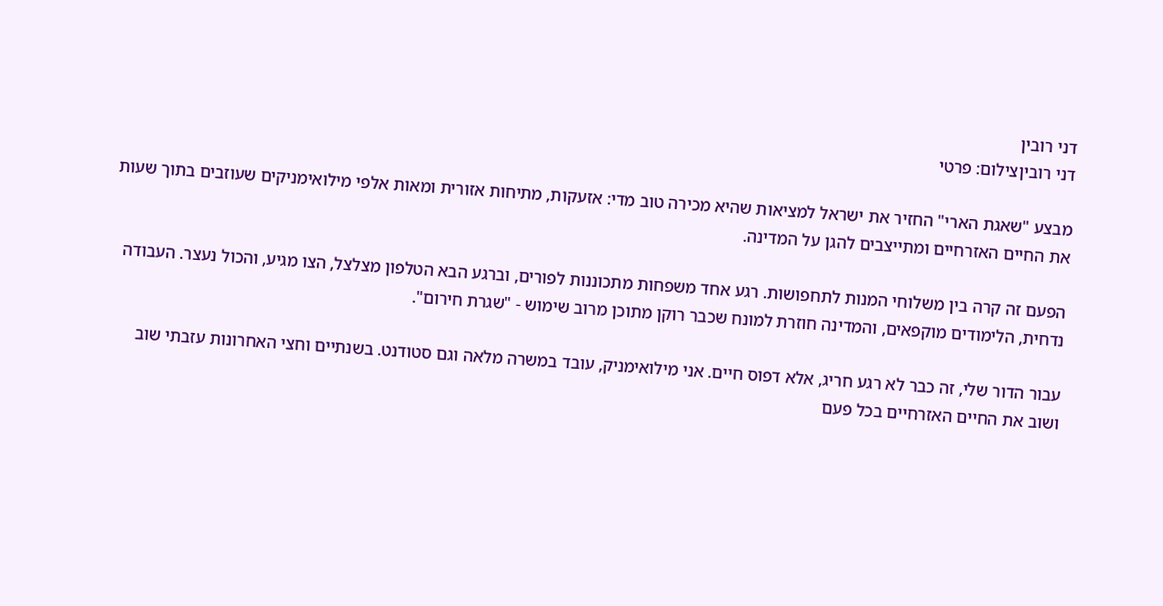דני רובין
דני רוביןצילום: פרטי

מבצע "שאגת הארי" החזיר את ישראל למציאות שהיא מכירה טוב מדי: אזעקות, מתיחות אזורית ומאות אלפי מילואימניקים שעוזבים בתוך שעות את החיים האזרחיים ומתייצבים להגן על המדינה.

הפעם זה קרה בין משלוחי המנות לתחפושות. רגע אחד משפחות מתכוננות לפורים, וברגע הבא הטלפון מצלצל, הצו מגיע, והכול נעצר. העבודה נדחית, הלימודים מוקפאים, והמדינה חוזרת למונח שכבר רוקן מתוכן מרוב שימוש - "שגרת חירום".

עבור הדור שלי, זה כבר לא רגע חריג, אלא דפוס חיים. אני מילואימניק, עובד במשרה מלאה וגם סטודנט. בשנתיים וחצי האחרונות עזבתי שוב ושוב את החיים האזרחיים בכל פעם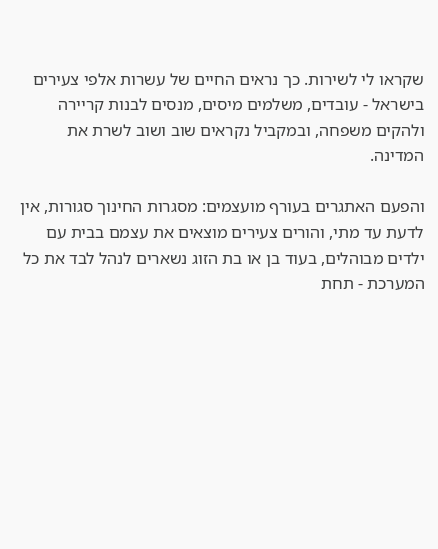שקראו לי לשירות. כך נראים החיים של עשרות אלפי צעירים בישראל - עובדים, משלמים מיסים, מנסים לבנות קריירה ולהקים משפחה, ובמקביל נקראים שוב ושוב לשרת את המדינה.

והפעם האתגרים בעורף מועצמים: מסגרות החינוך סגורות, אין לדעת עד מתי, והורים צעירים מוצאים את עצמם בבית עם ילדים מבוהלים, בעוד בן או בת הזוג נשארים לנהל לבד את כל המערכת - תחת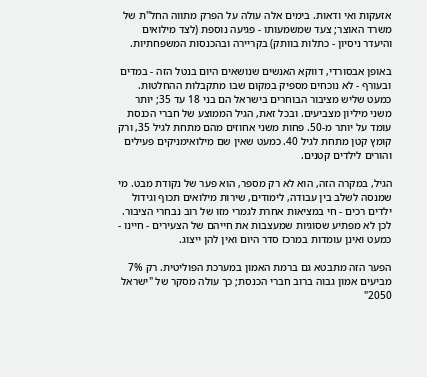אזעקות ואי ודאות. בימים אלה עולה על הפרק מתווה החל"ת של משרד האוצר; צעד שמשמעותו - פגיעה נוספת (לצד מילואים והיעדר ניסיון - כתלות בוותק) בקריירה ובהכנסות המשפחתיות.

באופן אבסורדי, דווקא האנשים שנושאים היום בנטל הזה - במדים ובעורף - לא נוכחים מספיק במקום שבו מתקבלות ההחלטות. כמעט שליש מציבור הבוחרים בישראל הם בני 18 עד 35; יותר משני מיליון מצביעים. ובכל זאת, הגיל הממוצע של חברי הכנסת עומד על יותר מ-50. פחות משני אחוזים מהם מתחת לגיל 35, ורק קומץ קטן מתחת לגיל 40. כמעט שאין שם מילואימניקים פעילים והורים לילדים קטנים.

הגיל, במקרה הזה, הוא לא רק מספר, הוא פער של נקודת מבט. מי שמנסה לשלב בין עבודה, לימודים, שירות מילואים תכוף וגידול ילדים רכים - חי במציאות אחרת לגמרי מזו של רוב נבחרי הציבור. לכן לא מפתיע שסוגיות שמעצבות את חייהם של הצעירים - חיינו - כמעט ואינן עומדות במרכז סדר היום ואין להן ייצוג.

הפער הזה מתבטא גם ברמת האמון במערכת הפוליטית. רק 7% מביעים אמון גבוה ברוב חברי הכנסת; כך עולה מסקר של "ישראל 2050"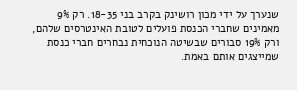שנערך על ידי מכון רושינק בקרב בני 18-35. רק 9% מאמינים שחברי הכנסת פועלים לטובת האינטרסים שלהם, ורק 19% סבורים שבשיטה הנוכחית נבחרים חברי כנסת שמייצגים אותם באמת.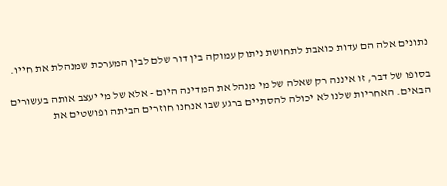נתונים אלה הם עדות כואבת לתחושת ניתוק עמוקה בין דור שלם לבין המערכת שמנהלת את חייו.

בסופו של דבר, זו איננה רק שאלה של מי מנהל את המדינה היום - אלא של מי יעצב אותה בעשורים הבאים. האחריות שלנו לא יכולה להסתיים ברגע שבו אנחנו חוזרים הביתה ופושטים את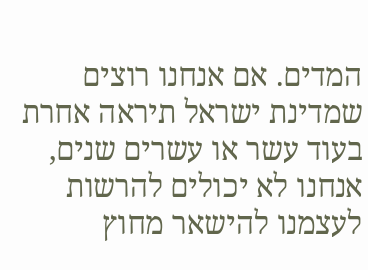המדים. אם אנחנו רוצים שמדינת ישראל תיראה אחרת בעוד עשר או עשרים שנים, אנחנו לא יכולים להרשות לעצמנו להישאר מחוץ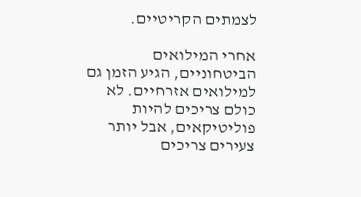לצמתים הקריטיים.

אחרי המילואים הביטחוניים, הגיע הזמן גם למילואים אזרחיים. לא כולם צריכים להיות פוליטיקאים, אבל יותר צעירים צריכים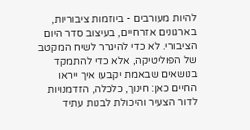להיות מעורבים - ביוזמות ציבוריות, בארגונים אזרחיים, בעיצוב סדר היום הציבורי. לא כדי להיגרר לשיח המקטב של הפוליטיקה, אלא כדי להתמקד בנושאים שבאמת יקבעו איך ייראו החיים כאן: חינוך, כלכלה, הזדמנויות לדור הצעיר והיכולת לבנות עתיד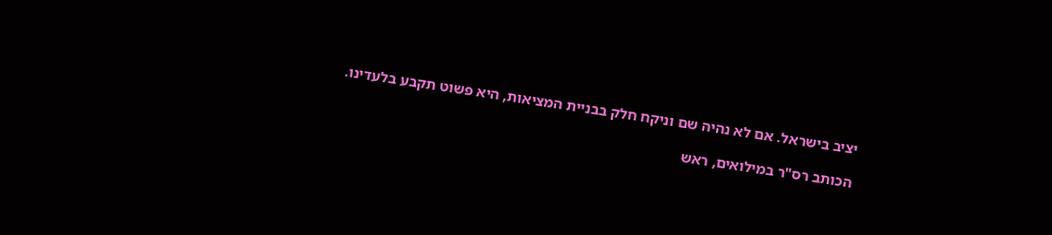יציב בישראל. אם לא נהיה שם וניקח חלק בבניית המציאות, היא פשוט תקבע בלעדינו.

הכותב רס"ר במילואים, ראש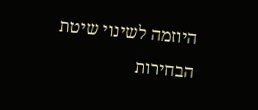היוזמה לשינוי שיטת הבחירות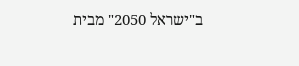ב"ישראל 2050" מבית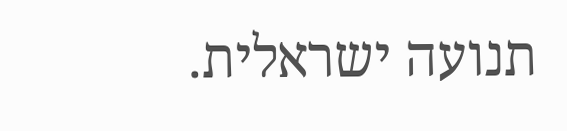תנועה ישראלית.